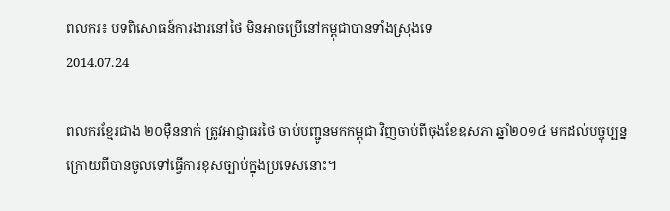ពលករ៖ បទពិសោធន៍ការងារនៅថៃ មិនអាចប្រើនៅកម្ពុជាបានទាំងស្រុងទេ
2014.07.24

ពលករខ្មែរជាង ២០ម៉ឺននាក់ ត្រូវអាជ្ញាធរថៃ ចាប់បញ្ជូនមកកម្ពុជា វិញចាប់ពីចុងខែឧសភា ឆ្នាំ២០១៤ មកដល់បច្ចុប្បន្ន ក្រោយពីបានចូលទៅធ្វើការខុសច្បាប់ក្នុងប្រទេសនោះ។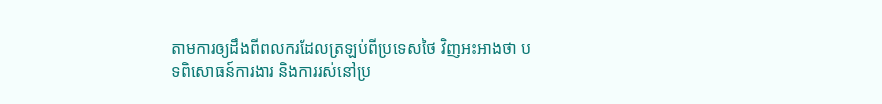តាមការឲ្យដឹងពីពលករដែលត្រឡប់ពីប្រទេសថៃ វិញអះអាងថា បទពិសោធន៍ការងារ និងការរស់នៅប្រ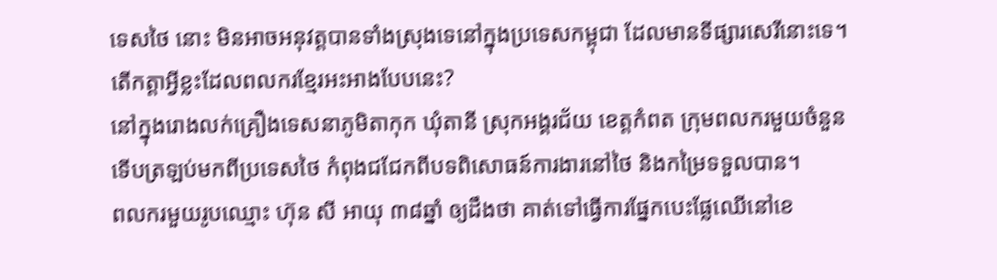ទេសថៃ នោះ មិនអាចអនុវត្តបានទាំងស្រុងទេនៅក្នុងប្រទេសកម្ពុជា ដែលមានទីផ្សារសេរីនោះទេ។
តើកត្តាអ្វីខ្លះដែលពលករខ្មែរអះអាងបែបនេះ?
នៅក្នុងរោងលក់គ្រឿងទេសនាភូមិតាកុក ឃុំតានី ស្រុកអង្គរជ័យ ខេត្តកំពត ក្រុមពលករមួយចំនួនទើបត្រឡប់មកពីប្រទេសថៃ កំពុងជជែកពីបទពិសោធន៍ការងារនៅថៃ និងកម្រៃទទួលបាន។
ពលករមួយរូបឈ្មោះ ហ៊ុន សី អាយុ ៣៨ឆ្នាំ ឲ្យដឹងថា គាត់ទៅធ្វើការផ្នែកបេះផ្លែឈើនៅខេ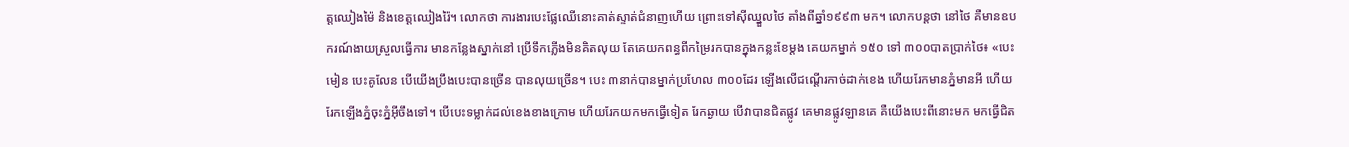ត្តឈៀងម៉ៃ និងខេត្តឈៀងរ៉ៃ។ លោកថា ការងារបេះផ្លែឈើនោះគាត់ស្ទាត់ជំនាញហើយ ព្រោះទៅស៊ីឈ្នួលថៃ តាំងពីឆ្នាំ១៩៩៣ មក។ លោកបន្តថា នៅថៃ គឺមានឧបករណ៍ងាយស្រួលធ្វើការ មានកន្លែងស្នាក់នៅ ប្រើទឹកភ្លើងមិនគិតលុយ តែគេយកពន្ធពីកម្រៃរកបានក្នុងកន្លះខែម្តង គេយកម្នាក់ ១៥០ ទៅ ៣០០បាតប្រាក់ថៃ៖ «បេះមៀន បេះគូលែន បើយើងប្រឹងបេះបានច្រើន បានលុយច្រើន។ បេះ ៣នាក់បានម្នាក់ប្រហែល ៣០០ដែរ ឡើងលើជណ្ដើរកាច់ដាក់ខេង ហើយរែកមានភ្នំមានអី ហើយរែកឡើងភ្នំចុះភ្នំអ៊ីចឹងទៅ។ បើបេះទម្លាក់ដល់ខេងខាងក្រោម ហើយរែកយកមកធ្វើទៀត រែកឆ្ងាយ បើវាបានជិតផ្លូវ គេមានផ្លូវឡានគេ គឺយើងបេះពីនោះមក មកធ្វើជិត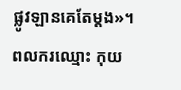ផ្លូវឡានគេតែម្តង»។
ពលករឈ្មោះ កុយ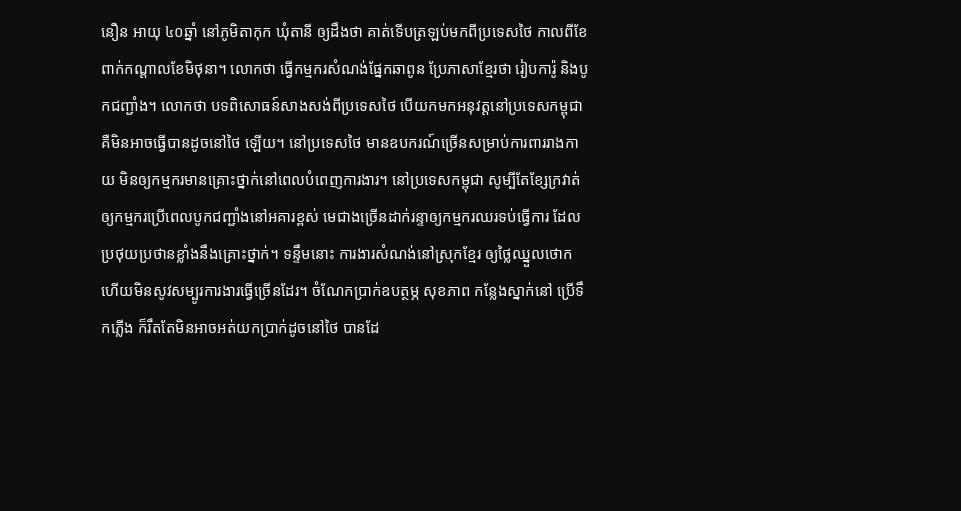នឿន អាយុ ៤០ឆ្នាំ នៅភូមិតាកុក ឃុំតានី ឲ្យដឹងថា គាត់ទើបត្រឡប់មកពីប្រទេសថៃ កាលពីខែពាក់កណ្ដាលខែមិថុនា។ លោកថា ធ្វើកម្មករសំណង់ផ្នែកឆាពូន ប្រែភាសាខ្មែរថា រៀបការ៉ូ និងបូកជញ្ជាំង។ លោកថា បទពិសោធន៍សាងសង់ពីប្រទេសថៃ បើយកមកអនុវត្តនៅប្រទេសកម្ពុជា គឺមិនអាចធ្វើបានដូចនៅថៃ ឡើយ។ នៅប្រទេសថៃ មានឧបករណ៍ច្រើនសម្រាប់ការពាររាងកាយ មិនឲ្យកម្មករមានគ្រោះថ្នាក់នៅពេលបំពេញការងារ។ នៅប្រទេសកម្ពុជា សូម្បីតែខ្សែក្រវាត់ឲ្យកម្មករប្រើពេលបូកជញ្ជាំងនៅអគារខ្ពស់ មេជាងច្រើនដាក់រន្ទាឲ្យកម្មករឈរទប់ធ្វើការ ដែលប្រថុយប្រថានខ្លាំងនឹងគ្រោះថ្នាក់។ ទន្ទឹមនោះ ការងារសំណង់នៅស្រុកខ្មែរ ឲ្យថ្លៃឈ្នួលថោក ហើយមិនសូវសម្បូរការងារធ្វើច្រើនដែរ។ ចំណែកប្រាក់ឧបត្ថម្ភ សុខភាព កន្លែងស្នាក់នៅ ប្រើទឹកភ្លើង ក៏រឹតតែមិនអាចអត់យកប្រាក់ដូចនៅថៃ បានដែ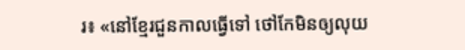រ៖ «នៅខ្មែរជួនកាលធ្វើទៅ ថៅកែមិនឲ្យលុយ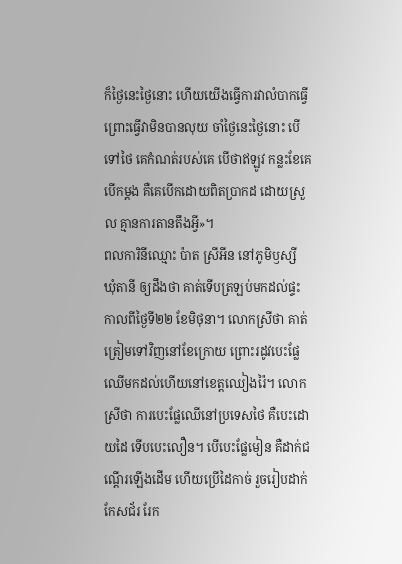ក៏ថ្ងៃនេះថ្ងៃនោះ ហើយយើងធ្វើការវាលំបាកធ្វើ ព្រោះធ្វើវាមិនបានលុយ ចាំថ្ងៃនេះថ្ងៃនោះ បើទៅថៃ គេកំណត់របស់គេ បើថាឥឡូវ កន្លះខែគេបើកម្តង គឺគេបើកដោយពិតប្រាកដ ដោយស្រួល គ្មានការតានតឹងអ្វី»។
ពលការិនីឈ្មោះ ប៉ាត ស្រីអីន នៅភូមិឫស្សី ឃុំតានី ឲ្យដឹងថា គាត់ទើបត្រឡប់មកដល់ផ្ទះកាលពីថ្ងៃទី២២ ខែមិថុនា។ លោកស្រីថា គាត់ត្រៀមទៅវិញនៅខែក្រោយ ព្រោះរដូវបេះផ្លែឈើមកដល់ហើយនៅខេត្តឈៀងរ៉ៃ។ លោកស្រីថា ការបេះផ្លែឈើនៅប្រទេសថៃ គឺបេះដោយដៃ ទើបបេះលឿន។ បើបេះផ្លែមៀន គឺដាក់ជណ្ដើរឡើងដើម ហើយប្រើដៃកាច់ រួចរៀបដាក់កែសជ័រ រែក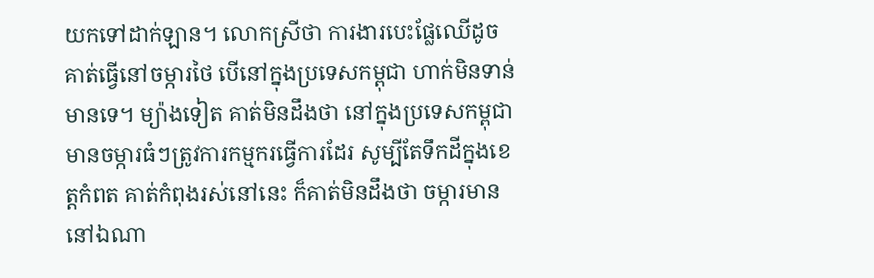យកទៅដាក់ឡាន។ លោកស្រីថា ការងារបេះផ្លែឈើដូចគាត់ធ្វើនៅចម្ការថៃ បើនៅក្នុងប្រទេសកម្ពុជា ហាក់មិនទាន់មានទេ។ ម្យ៉ាងទៀត គាត់មិនដឹងថា នៅក្នុងប្រទេសកម្ពុជា មានចម្ការធំៗត្រូវការកម្មករធ្វើការដែរ សូម្បីតែទឹកដីក្នុងខេត្តកំពត គាត់កំពុងរស់នៅនេះ ក៏គាត់មិនដឹងថា ចម្ការមាននៅឯណា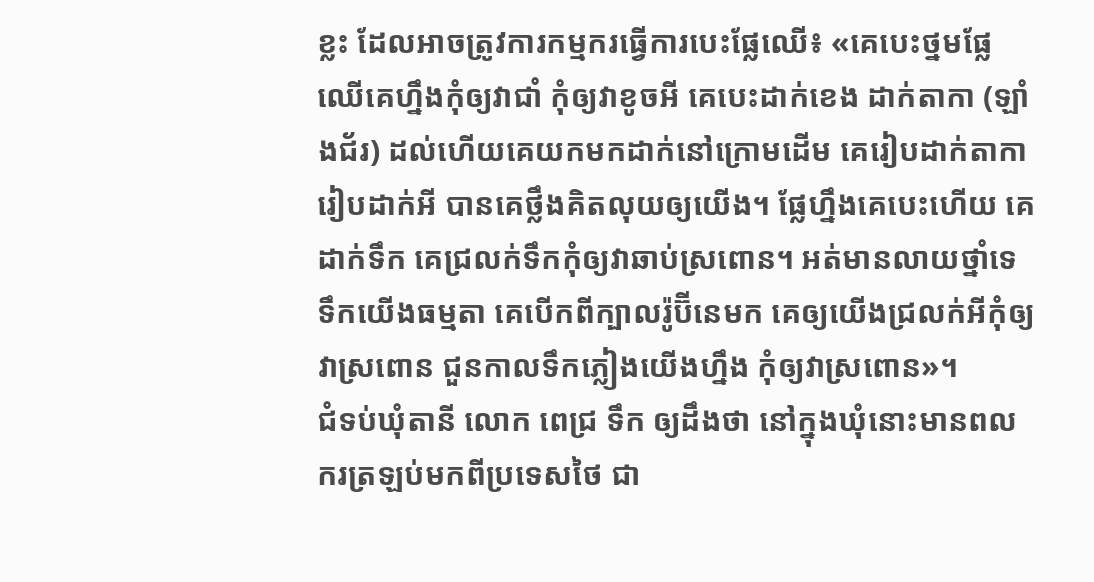ខ្លះ ដែលអាចត្រូវការកម្មករធ្វើការបេះផ្លែឈើ៖ «គេបេះថ្នមផ្លែឈើគេហ្នឹងកុំឲ្យវាជាំ កុំឲ្យវាខូចអី គេបេះដាក់ខេង ដាក់តាកា (ឡាំងជ័រ) ដល់ហើយគេយកមកដាក់នៅក្រោមដើម គេរៀបដាក់តាកា រៀបដាក់អី បានគេថ្លឹងគិតលុយឲ្យយើង។ ផ្លែហ្នឹងគេបេះហើយ គេដាក់ទឹក គេជ្រលក់ទឹកកុំឲ្យវាឆាប់ស្រពោន។ អត់មានលាយថ្នាំទេ ទឹកយើងធម្មតា គេបើកពីក្បាលរ៉ូប៊ីនេមក គេឲ្យយើងជ្រលក់អីកុំឲ្យវាស្រពោន ជួនកាលទឹកភ្លៀងយើងហ្នឹង កុំឲ្យវាស្រពោន»។
ជំទប់ឃុំតានី លោក ពេជ្រ ទឹក ឲ្យដឹងថា នៅក្នុងឃុំនោះមានពលករត្រឡប់មកពីប្រទេសថៃ ជា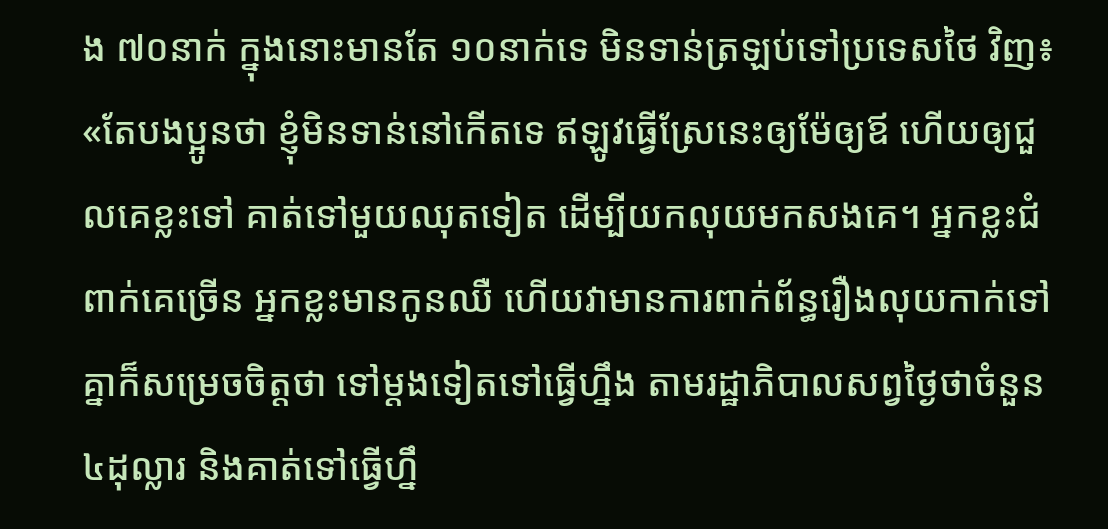ង ៧០នាក់ ក្នុងនោះមានតែ ១០នាក់ទេ មិនទាន់ត្រឡប់ទៅប្រទេសថៃ វិញ៖ «តែបងប្អូនថា ខ្ញុំមិនទាន់នៅកើតទេ ឥឡូវធ្វើស្រែនេះឲ្យម៉ែឲ្យឪ ហើយឲ្យជួលគេខ្លះទៅ គាត់ទៅមួយឈុតទៀត ដើម្បីយកលុយមកសងគេ។ អ្នកខ្លះជំពាក់គេច្រើន អ្នកខ្លះមានកូនឈឺ ហើយវាមានការពាក់ព័ន្ធរឿងលុយកាក់ទៅ គ្នាក៏សម្រេចចិត្តថា ទៅម្តងទៀតទៅធ្វើហ្នឹង តាមរដ្ឋាភិបាលសព្វថ្ងៃថាចំនួន ៤ដុល្លារ និងគាត់ទៅធ្វើហ្នឹ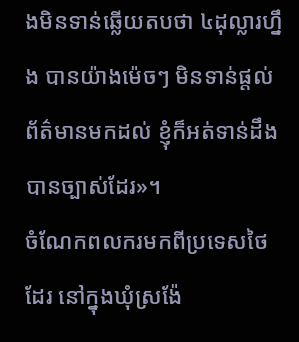ងមិនទាន់ឆ្លើយតបថា ៤ដុល្លារហ្នឹង បានយ៉ាងម៉េចៗ មិនទាន់ផ្តល់ព័ត៌មានមកដល់ ខ្ញុំក៏អត់ទាន់ដឹងបានច្បាស់ដែរ»។
ចំណែកពលករមកពីប្រទេសថៃ ដែរ នៅក្នុងឃុំស្រង៉ែ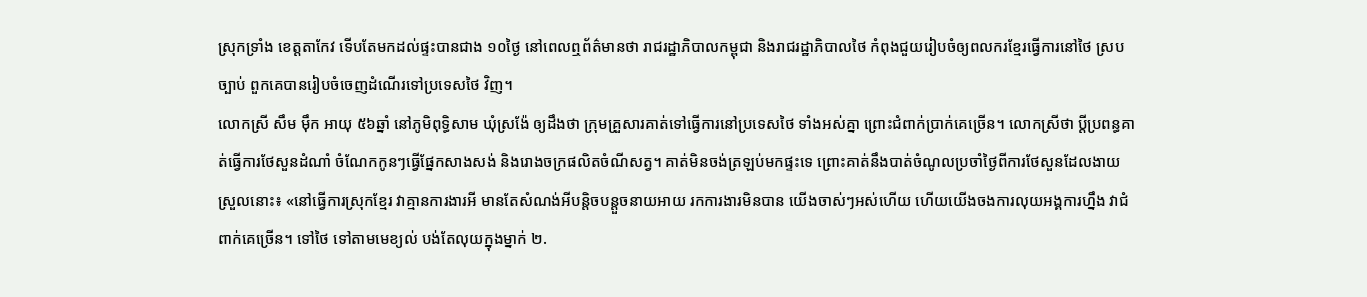ស្រុកទ្រាំង ខេត្តតាកែវ ទើបតែមកដល់ផ្ទះបានជាង ១០ថ្ងៃ នៅពេលឮព័ត៌មានថា រាជរដ្ឋាភិបាលកម្ពុជា និងរាជរដ្ឋាភិបាលថៃ កំពុងជួយរៀបចំឲ្យពលករខ្មែរធ្វើការនៅថៃ ស្របច្បាប់ ពួកគេបានរៀបចំចេញដំណើរទៅប្រទេសថៃ វិញ។
លោកស្រី សឹម ម៉ឹក អាយុ ៥៦ឆ្នាំ នៅភូមិពុទ្ធិសាម ឃុំស្រង៉ែ ឲ្យដឹងថា ក្រុមគ្រួសារគាត់ទៅធ្វើការនៅប្រទេសថៃ ទាំងអស់គ្នា ព្រោះជំពាក់ប្រាក់គេច្រើន។ លោកស្រីថា ប្ដីប្រពន្ធគាត់ធ្វើការថែសួនដំណាំ ចំណែកកូនៗធ្វើផ្នែកសាងសង់ និងរោងចក្រផលិតចំណីសត្វ។ គាត់មិនចង់ត្រឡប់មកផ្ទះទេ ព្រោះគាត់នឹងបាត់ចំណូលប្រចាំថ្ងៃពីការថែសួនដែលងាយស្រួលនោះ៖ «នៅធ្វើការស្រុកខ្មែរ វាគ្មានការងារអី មានតែសំណង់អីបន្តិចបន្តួចនាយអាយ រកការងារមិនបាន យើងចាស់ៗអស់ហើយ ហើយយើងចងការលុយអង្គការហ្នឹង វាជំពាក់គេច្រើន។ ទៅថៃ ទៅតាមមេខ្យល់ បង់តែលុយក្នុងម្នាក់ ២.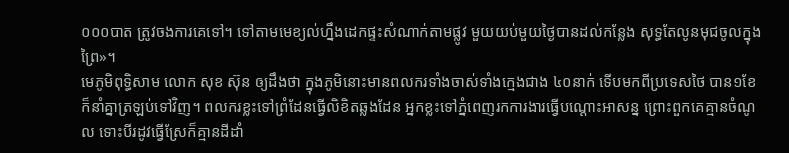០០០បាត ត្រូវចងការគេទៅ។ ទៅតាមមេខ្យល់ហ្នឹងដេកផ្ទះសំណាក់តាមផ្លូវ មួយយប់មួយថ្ងៃបានដល់កន្លែង សុទ្ធតែលូនមុជចូលក្នុងព្រៃ»។
មេភូមិពុទ្ធិសាម លោក សុខ ស៊ុន ឲ្យដឹងថា ក្នុងភូមិនោះមានពលករទាំងចាស់ទាំងក្មេងជាង ៤០នាក់ ទើបមកពីប្រទេសថៃ បាន១ខែ ក៏នាំគ្នាត្រឡប់ទៅវិញ។ ពលករខ្លះទៅព្រំដែនធ្វើលិខិតឆ្លងដែន អ្នកខ្លះទៅភ្នំពេញរកការងារធ្វើបណ្ដោះអាសន្ន ព្រោះពួកគេគ្មានចំណូល ទោះបីរដូវធ្វើស្រែក៏គ្មានដីដាំ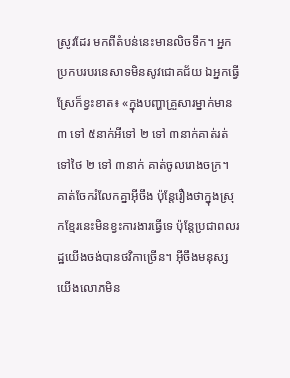ស្រូវដែរ មកពីតំបន់នេះមានលិចទឹក។ អ្នកប្រកបរបរនេសាទមិនសូវជោគជ័យ ឯអ្នកធ្វើស្រែក៏ខ្វះខាត៖ «ក្នុងបញ្ហាគ្រួសារម្នាក់មាន ៣ ទៅ ៥នាក់អីទៅ ២ ទៅ ៣នាក់គាត់រត់ទៅថៃ ២ ទៅ ៣នាក់ គាត់ចូលរោងចក្រ។ គាត់ចែករំលែកគ្នាអ៊ីចឹង ប៉ុន្តែរឿងថាក្នុងស្រុកខ្មែរនេះមិនខ្វះការងារធ្វើទេ ប៉ុន្តែប្រជាពលរដ្ឋយើងចង់បានថវិកាច្រើន។ អ៊ីចឹងមនុស្សយើងលោភមិន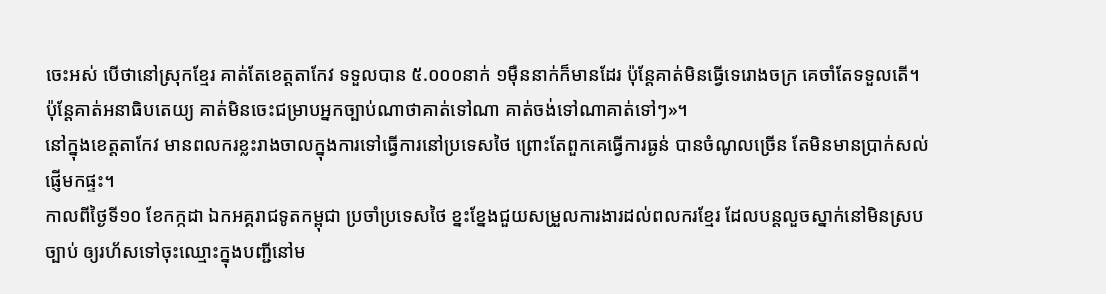ចេះអស់ បើថានៅស្រុកខ្មែរ គាត់តែខេត្តតាកែវ ទទួលបាន ៥.០០០នាក់ ១ម៉ឺននាក់ក៏មានដែរ ប៉ុន្តែគាត់មិនធ្វើទេរោងចក្រ គេចាំតែទទួលតើ។ ប៉ុន្តែគាត់អនាធិបតេយ្យ គាត់មិនចេះជម្រាបអ្នកច្បាប់ណាថាគាត់ទៅណា គាត់ចង់ទៅណាគាត់ទៅៗ»។
នៅក្នុងខេត្តតាកែវ មានពលករខ្លះរាងចាលក្នុងការទៅធ្វើការនៅប្រទេសថៃ ព្រោះតែពួកគេធ្វើការធ្ងន់ បានចំណូលច្រើន តែមិនមានប្រាក់សល់ផ្ញើមកផ្ទះ។
កាលពីថ្ងៃទី១០ ខែកក្កដា ឯកអគ្គរាជទូតកម្ពុជា ប្រចាំប្រទេសថៃ ខ្នះខ្នែងជួយសម្រួលការងារដល់ពលករខ្មែរ ដែលបន្តលួចស្នាក់នៅមិនស្របច្បាប់ ឲ្យរហ័សទៅចុះឈ្មោះក្នុងបញ្ជីនៅម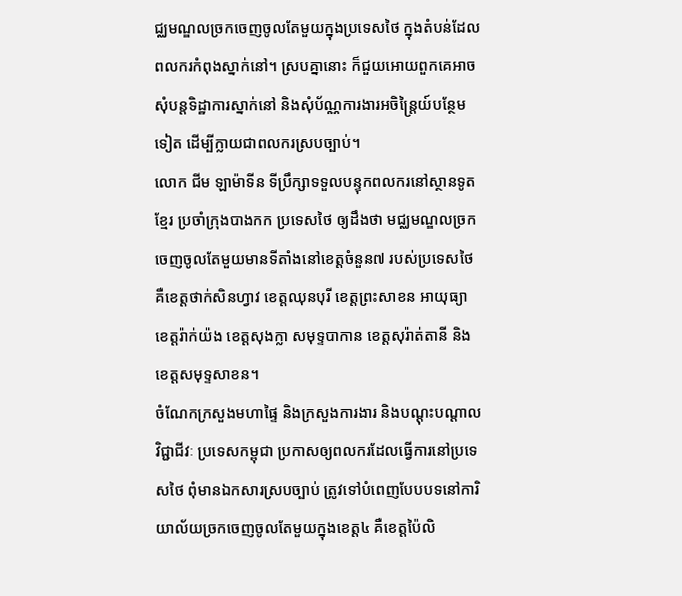ជ្ឈមណ្ឌលច្រកចេញចូលតែមួយក្នុងប្រទេសថៃ ក្នុងតំបន់ដែលពលករកំពុងស្នាក់នៅ។ ស្របគ្នានោះ ក៏ជួយអោយពួកគេអាចសុំបន្តទិដ្ឋាការស្នាក់នៅ និងសុំប័ណ្ណការងារអចិន្ត្រៃយ៍បន្ថែមទៀត ដើម្បីក្លាយជាពលករស្របច្បាប់។
លោក ជីម ឡាម៉ាទីន ទីប្រឹក្សាទទួលបន្ទុកពលករនៅស្ថានទូតខ្មែរ ប្រចាំក្រុងបាងកក ប្រទេសថៃ ឲ្យដឹងថា មជ្ឈមណ្ឌលច្រកចេញចូលតែមួយមានទីតាំងនៅខេត្តចំនួន៧ របស់ប្រទេសថៃ គឺខេត្តថាក់សិនហ្វាវ ខេត្តឈុនបុរី ខេត្តព្រះសាខន អាយុធ្យា ខេត្តរ៉ាក់យ៉ង ខេត្តសុងក្លា សមុទ្ទបាកាន ខេត្តសុរ៉ាត់តានី និងខេត្តសមុទ្ទសាខន។
ចំណែកក្រសួងមហាផ្ទៃ និងក្រសួងការងារ និងបណ្តុះបណ្តាលវិជ្ជាជីវៈ ប្រទេសកម្ពុជា ប្រកាសឲ្យពលករដែលធ្វើការនៅប្រទេសថៃ ពុំមានឯកសារស្របច្បាប់ ត្រូវទៅបំពេញបែបបទនៅការិយាល័យច្រកចេញចូលតែមួយក្នុងខេត្ត៤ គឺខេត្តប៉ៃលិ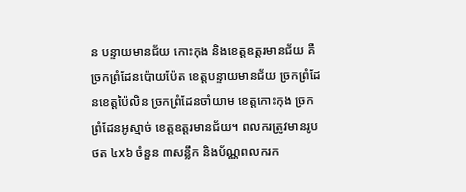ន បន្ទាយមានជ័យ កោះកុង និងខេត្តឧត្តរមានជ័យ គឺច្រកព្រំដែនប៉ោយប៉ែត ខេត្តបន្ទាយមានជ័យ ច្រកព្រំដែនខេត្តប៉ៃលិន ច្រកព្រំដែនចាំយាម ខេត្តកោះកុង ច្រកព្រំដែនអូស្មាច់ ខេត្តឧត្តរមានជ័យ។ ពលករត្រូវមានរូបថត ៤x៦ ចំនួន ៣សន្លឹក និងប័ណ្ណពលករក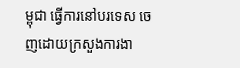ម្ពុជា ធ្វើការនៅបរទេស ចេញដោយក្រសួងការងា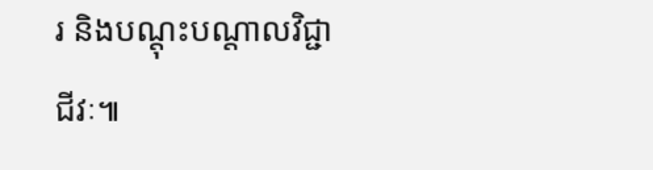រ និងបណ្តុះបណ្តាលវិជ្ជាជីវៈ៕